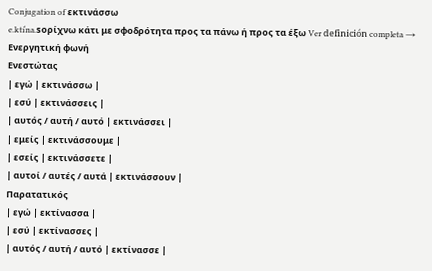Conjugation of εκτινάσσω
e.ktiˈna.soρίχνω κάτι με σφοδρότητα προς τα πάνω ή προς τα έξω Ver definición completa →
Ενεργητική φωνή
Ενεστώτας
| εγώ | εκτινάσσω |
| εσύ | εκτινάσσεις |
| αυτός / αυτή / αυτό | εκτινάσσει |
| εμείς | εκτινάσσουμε |
| εσείς | εκτινάσσετε |
| αυτοί / αυτές / αυτά | εκτινάσσουν |
Παρατατικός
| εγώ | εκτίνασσα |
| εσύ | εκτίνασσες |
| αυτός / αυτή / αυτό | εκτίνασσε |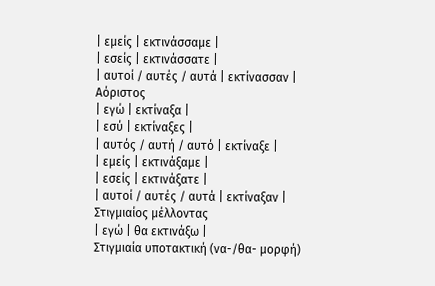| εμείς | εκτινάσσαμε |
| εσείς | εκτινάσσατε |
| αυτοί / αυτές / αυτά | εκτίνασσαν |
Αόριστος
| εγώ | εκτίναξα |
| εσύ | εκτίναξες |
| αυτός / αυτή / αυτό | εκτίναξε |
| εμείς | εκτινάξαμε |
| εσείς | εκτινάξατε |
| αυτοί / αυτές / αυτά | εκτίναξαν |
Στιγμιαίος μέλλοντας
| εγώ | θα εκτινάξω |
Στιγμιαία υποτακτική (να-/θα- μορφή)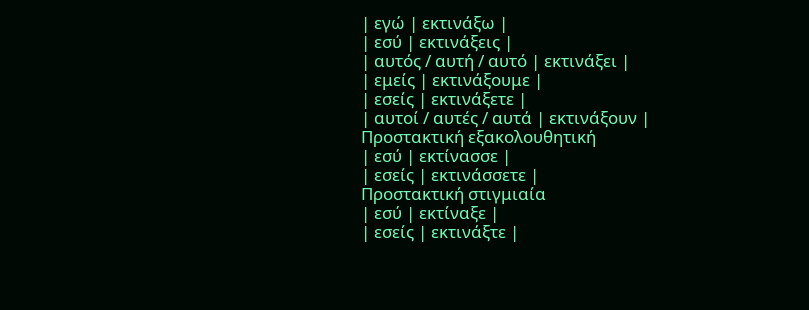| εγώ | εκτινάξω |
| εσύ | εκτινάξεις |
| αυτός / αυτή / αυτό | εκτινάξει |
| εμείς | εκτινάξουμε |
| εσείς | εκτινάξετε |
| αυτοί / αυτές / αυτά | εκτινάξουν |
Προστακτική εξακολουθητική
| εσύ | εκτίνασσε |
| εσείς | εκτινάσσετε |
Προστακτική στιγμιαία
| εσύ | εκτίναξε |
| εσείς | εκτινάξτε |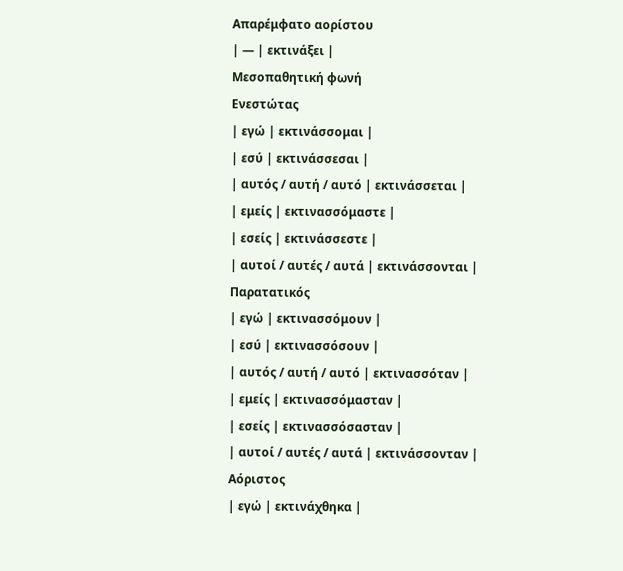Απαρέμφατο αορίστου
| — | εκτινάξει |
Μεσοπαθητική φωνή
Ενεστώτας
| εγώ | εκτινάσσομαι |
| εσύ | εκτινάσσεσαι |
| αυτός / αυτή / αυτό | εκτινάσσεται |
| εμείς | εκτινασσόμαστε |
| εσείς | εκτινάσσεστε |
| αυτοί / αυτές / αυτά | εκτινάσσονται |
Παρατατικός
| εγώ | εκτινασσόμουν |
| εσύ | εκτινασσόσουν |
| αυτός / αυτή / αυτό | εκτινασσόταν |
| εμείς | εκτινασσόμασταν |
| εσείς | εκτινασσόσασταν |
| αυτοί / αυτές / αυτά | εκτινάσσονταν |
Αόριστος
| εγώ | εκτινάχθηκα |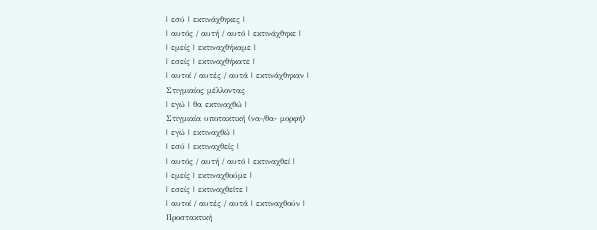| εσύ | εκτινάχθηκες |
| αυτός / αυτή / αυτό | εκτινάχθηκε |
| εμείς | εκτιναχθήκαμε |
| εσείς | εκτιναχθήκατε |
| αυτοί / αυτές / αυτά | εκτινάχθηκαν |
Στιγμιαίος μέλλοντας
| εγώ | θα εκτιναχθώ |
Στιγμιαία υποτακτική (να-/θα- μορφή)
| εγώ | εκτιναχθώ |
| εσύ | εκτιναχθείς |
| αυτός / αυτή / αυτό | εκτιναχθεί |
| εμείς | εκτιναχθούμε |
| εσείς | εκτιναχθείτε |
| αυτοί / αυτές / αυτά | εκτιναχθούν |
Προστακτική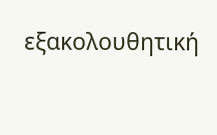εξακολουθητική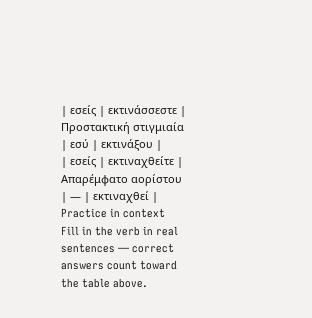| εσείς | εκτινάσσεστε |
Προστακτική στιγμιαία
| εσύ | εκτινάξου |
| εσείς | εκτιναχθείτε |
Απαρέμφατο αορίστου
| — | εκτιναχθεί |
Practice in context
Fill in the verb in real sentences — correct answers count toward the table above.